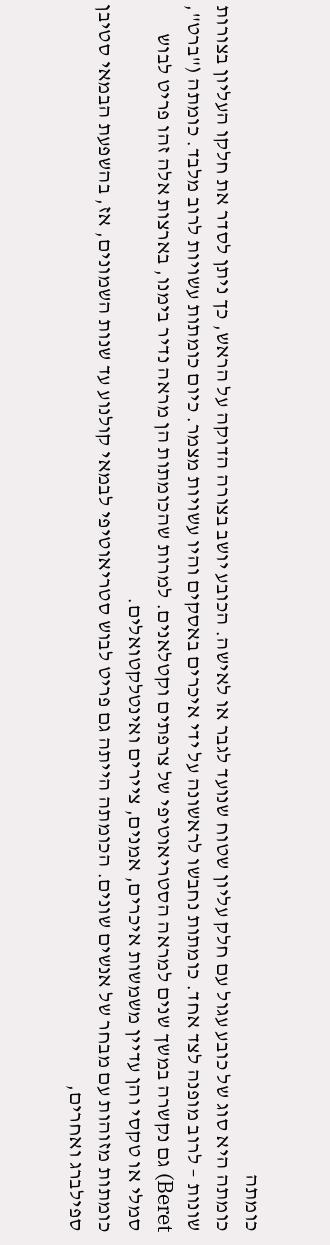כומתה
כומתה היא סוג של כובע עגול עם חלק עליון שטוח שנועד לגבר או לאישה. הכובע יושב בצורה הדוקה על הראש, כך ניתן לסדר את חלקו העליון בצורות שונות – לרוב מופנה לצד אחד. כומתות נחבשו לראשונה על ידי איכרים באסקים והיו עשויות מצמר. כיום כומתות עשויות לרוב מלבד. כומתה ("ברט", Beret) גם נקשרה במשך שנים למראה הסטריאוטיפי של צרפתים וקטלאנים. למרות שהכומתות הן מראה נדיר בימנו, בארצות אלה זהו פריט לבוש סמלי או טקסי והן עדיין משמשות איכרים, אמנים, ציירים ואינטלקטואלים.
כומתות מזוהות עם מבחר של אנשים שונים. הכומתה הייתה גם פריט לבוש סטריאוטיפי לבמאי קולנוע עד שנות השמונים, אז, בהשפעת הבמאי סטיבן ספילברג ואחרים,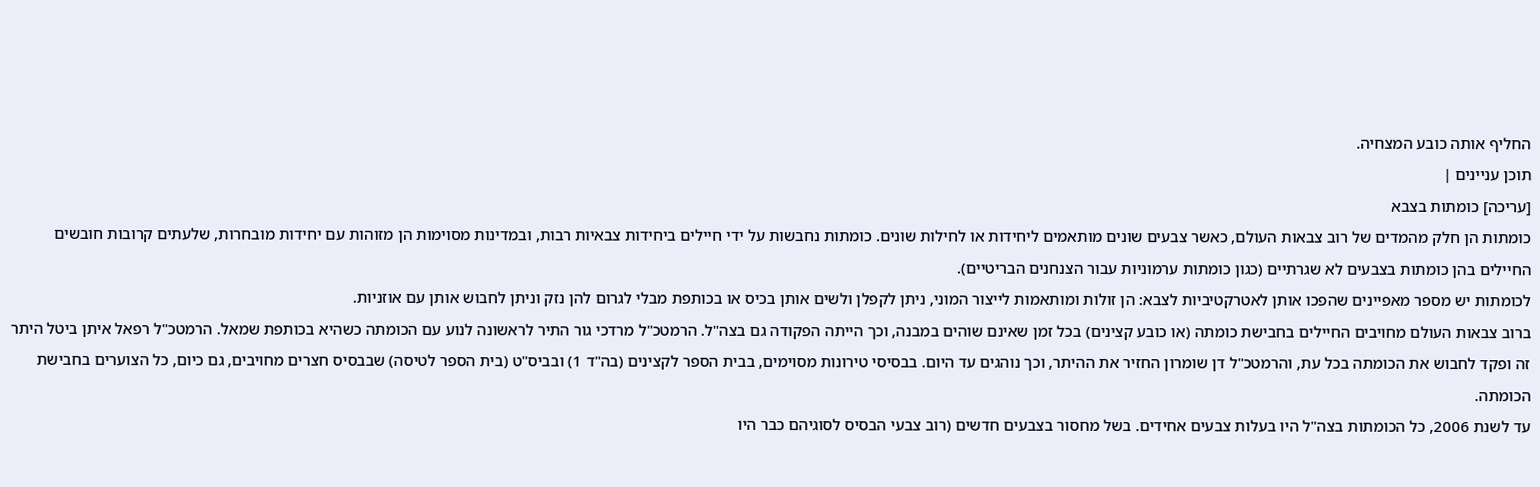החליף אותה כובע המצחיה.
תוכן עניינים |
[עריכה] כומתות בצבא
כומתות הן חלק מהמדים של רוב צבאות העולם, כאשר צבעים שונים מותאמים ליחידות או לחילות שונים. כומתות נחבשות על ידי חיילים ביחידות צבאיות רבות, ובמדינות מסוימות הן מזוהות עם יחידות מובחרות, שלעתים קרובות חובשים החיילים בהן כומתות בצבעים לא שגרתיים (כגון כומתות ערמוניות עבור הצנחנים הבריטיים).
לכומתות יש מספר מאפיינים שהפכו אותן לאטרקטיביות לצבא: הן זולות ומותאמות לייצור המוני, ניתן לקפלן ולשים אותן בכיס או בכותפת מבלי לגרום להן נזק וניתן לחבוש אותן עם אוזניות.
ברוב צבאות העולם מחויבים החיילים בחבישת כומתה (או כובע קצינים) בכל זמן שאינם שוהים במבנה, וכך הייתה הפקודה גם בצה"ל. הרמטכ"ל מרדכי גור התיר לראשונה לנוע עם הכומתה כשהיא בכותפת שמאל. הרמטכ"ל רפאל איתן ביטל היתר זה ופקד לחבוש את הכומתה בכל עת, והרמטכ"ל דן שומרון החזיר את ההיתר, וכך נוהגים עד היום. בבסיסי טירונות מסוימים, בבית הספר לקצינים (בה"ד 1) ובביס"ט (בית הספר לטיסה) שבבסיס חצרים מחויבים, גם כיום, כל הצוערים בחבישת הכומתה.
עד לשנת 2006, כל הכומתות בצה"ל היו בעלות צבעים אחידים. בשל מחסור בצבעים חדשים (רוב צבעי הבסיס לסוגיהם כבר היו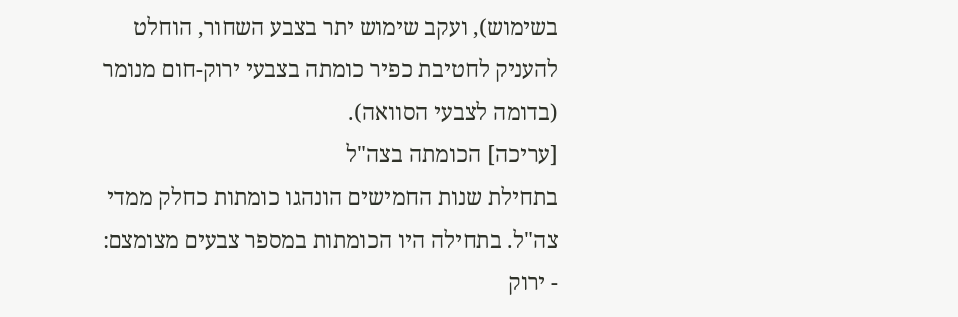בשימוש), ועקב שימוש יתר בצבע השחור, הוחלט להעניק לחטיבת כפיר כומתה בצבעי ירוק-חום מנומר (בדומה לצבעי הסוואה).
[עריכה] הכומתה בצה"ל
בתחילת שנות החמישים הונהגו כומתות כחלק ממדי צה"ל. בתחילה היו הכומתות במספר צבעים מצומצם:
- ירוק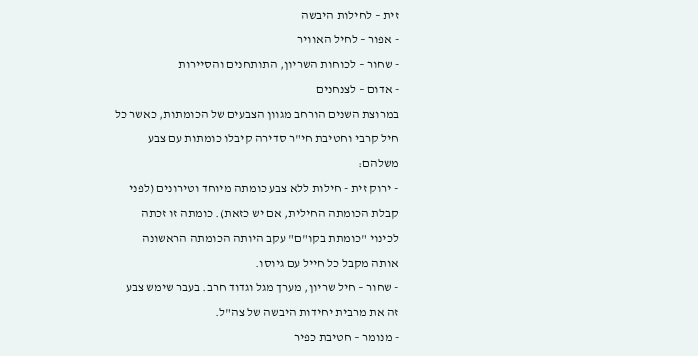זית – לחילות היבשה
- אפור – לחיל האוויר
- שחור – לכוחות השריון, התותחנים והסיירות
- אדום – לצנחנים
במרוצת השנים הורחב מגוון הצבעים של הכומתות, כאשר כל חיל קרבי וחטיבת חי"ר סדירה קיבלו כומתות עם צבע משלהם:
- ירוק זית - חילות ללא צבע כומתה מיוחד וטירונים (לפני קבלת הכומתה החילית, אם יש כזאת). כומתה זו זכתה לכינוי "כומתת בקו"ם" עקב היותה הכומתה הראשונה אותה מקבל כל חייל עם גיוסו.
- שחור – חיל שריון, מערך מגל וגדוד חרב. בעבר שימש צבע זה את מרבית יחידות היבשה של צה"ל.
- מנומר – חטיבת כפיר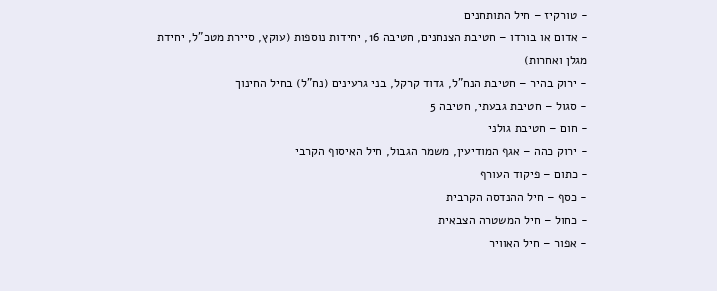- טורקיז – חיל התותחנים
- אדום או בורדו – חטיבת הצנחנים, חטיבה 16, יחידות נוספות (עוקץ, סיירת מטכ"ל, יחידת מגלן ואחרות)
- ירוק בהיר – חטיבת הנח"ל, גדוד קרקל, בני גרעינים (נח"ל) בחיל החינוך
- סגול – חטיבת גבעתי, חטיבה 5
- חום – חטיבת גולני
- ירוק כהה – אגף המודיעין, משמר הגבול, חיל האיסוף הקרבי
- כתום – פיקוד העורף
- כסף – חיל ההנדסה הקרבית
- כחול – חיל המשטרה הצבאית
- אפור – חיל האוויר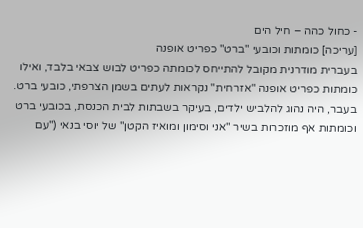- כחול כהה – חיל הים
[עריכה] כומתות וכובעי "ברט" כפריט אופנה
בעברית מודרנית מקובל להתייחס לכומתה כפריט לבוש צבאי בלבד, ואילו כומתות כפריט אופנה "אזרחית" נקראות לעתים בשמן הצרפתי, כובעי ברט. בעבר, היה נהוג להלביש ילדים, בעיקר בשבתות לבית הכנסת, בכובעי ברט וכומתות אף מוזכרות בשיר "אני וסימון ומואיז הקטן" של יוסי בנאי ("עם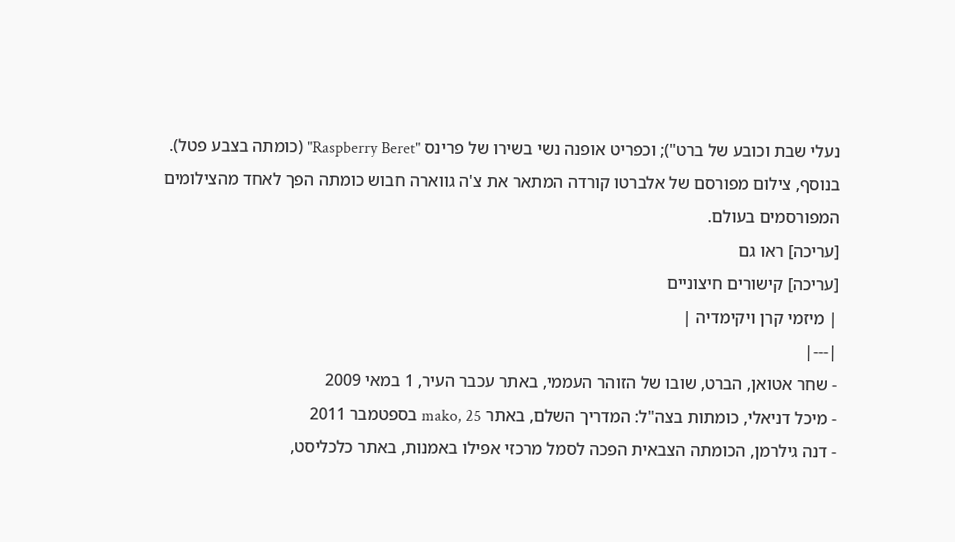נעלי שבת וכובע של ברט"); וכפריט אופנה נשי בשירו של פרינס "Raspberry Beret" (כומתה בצבע פטל).
בנוסף, צילום מפורסם של אלברטו קורדה המתאר את צ'ה גווארה חבוש כומתה הפך לאחד מהצילומים המפורסמים בעולם.
[עריכה] ראו גם
[עריכה] קישורים חיצוניים
| מיזמי קרן ויקימדיה |
|---|
- שחר אטואן, הברט, שובו של הזוהר העממי, באתר עכבר העיר, 1 במאי 2009
- מיכל דניאלי, כומתות בצה"ל: המדריך השלם, באתר mako, 25 בספטמבר 2011
- דנה גילרמן, הכומתה הצבאית הפכה לסמל מרכזי אפילו באמנות, באתר כלכליסט,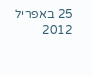25 באפריל 2012